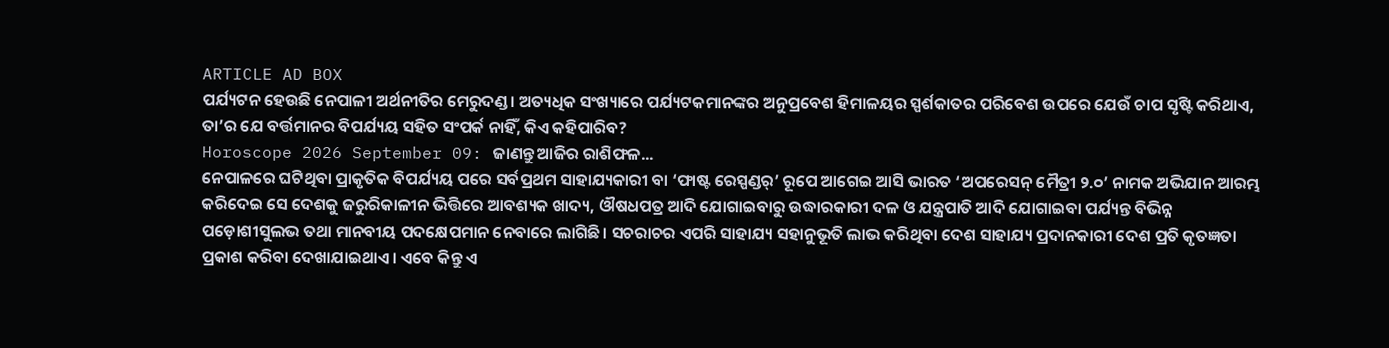ARTICLE AD BOX
ପର୍ଯ୍ୟଟନ ହେଉଛି ନେପାଳୀ ଅର୍ଥନୀତିର ମେରୁଦଣ୍ଡ। ଅତ୍ୟଧିକ ସଂଖ୍ୟାରେ ପର୍ଯ୍ୟଟକମାନଙ୍କର ଅନୁପ୍ରବେଶ ହିମାଳୟର ସ୍ପର୍ଶକାତର ପରିବେଶ ଉପରେ ଯେଉଁ ଚାପ ସୃଷ୍ଟି କରିଥାଏ, ତା’ର ଯେ ବର୍ତ୍ତମାନର ବିପର୍ଯ୍ୟୟ ସହିତ ସଂପର୍କ ନାହିଁ, କିଏ କହିପାରିବ?
Horoscope 2026 September 09: ଜାଣନ୍ତୁ ଆଜିର ରାଶିଫଳ...
ନେପାଳରେ ଘଟିଥିବା ପ୍ରାକୃତିକ ବିପର୍ଯ୍ୟୟ ପରେ ସର୍ବପ୍ରଥମ ସାହାଯ୍ୟକାରୀ ବା ‘ଫାଷ୍ଟ ରେସ୍ପଣ୍ଡର୍’ ରୂପେ ଆଗେଇ ଆସି ଭାରତ ‘ଅପରେସନ୍ ମୈତ୍ରୀ ୨.୦’ ନାମକ ଅଭିଯାନ ଆରମ୍ଭ କରିଦେଇ ସେ ଦେଶକୁ ଜରୁରିକାଳୀନ ଭିତ୍ତିରେ ଆବଶ୍ୟକ ଖାଦ୍ୟ, ଔଷଧପତ୍ର ଆଦି ଯୋଗାଇବାରୁ ଉଦ୍ଧାରକାରୀ ଦଳ ଓ ଯନ୍ତ୍ରପାତି ଆଦି ଯୋଗାଇବା ପର୍ଯ୍ୟନ୍ତ ବିଭିନ୍ନ ପଡ଼ୋଶୀସୁଲଭ ତଥା ମାନବୀୟ ପଦକ୍ଷେପମାନ ନେବାରେ ଲାଗିଛି। ସଚରାଚର ଏପରି ସାହାଯ୍ୟ ସହାନୁଭୂତି ଲାଭ କରିଥିବା ଦେଶ ସାହାଯ୍ୟ ପ୍ରଦାନକାରୀ ଦେଶ ପ୍ରତି କୃତଜ୍ଞତା ପ୍ରକାଶ କରିବା ଦେଖାଯାଇଥାଏ। ଏବେ କିନ୍ତୁ ଏ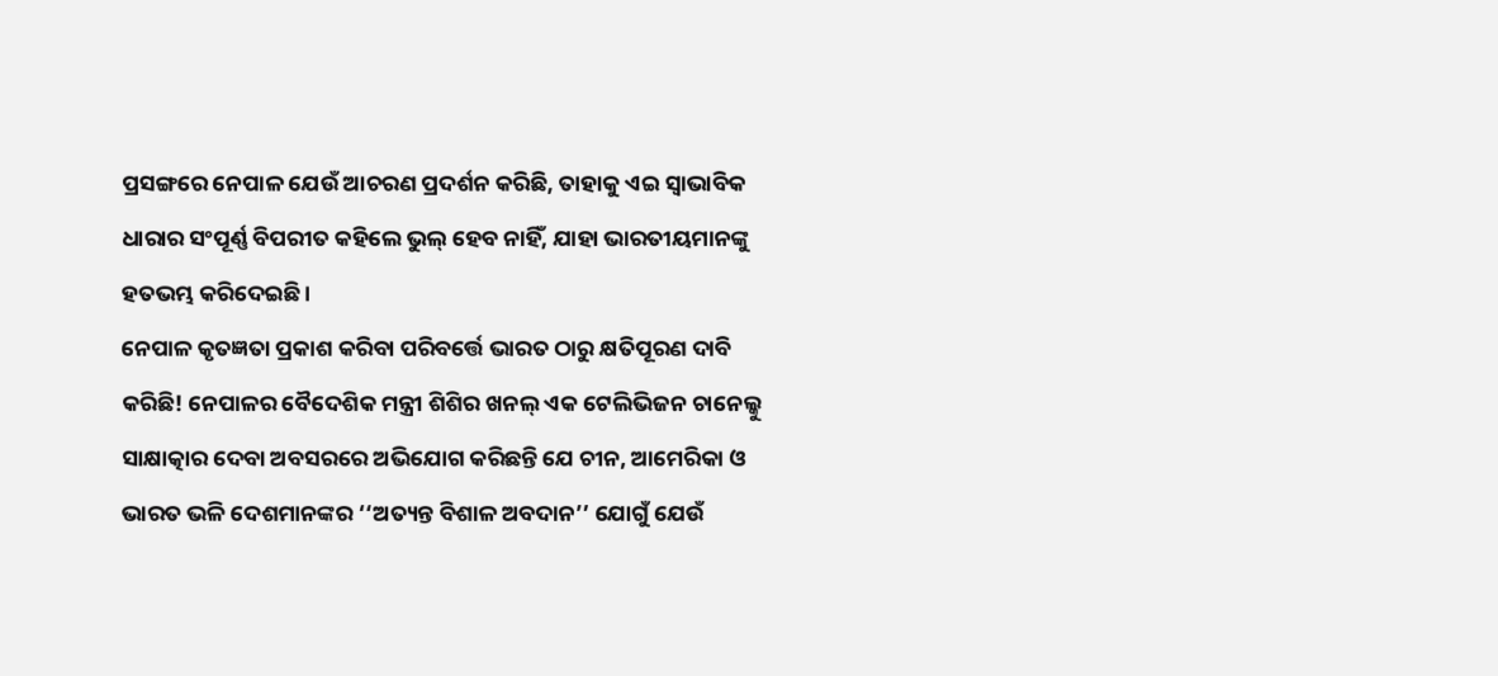ପ୍ରସଙ୍ଗରେ ନେପାଳ ଯେଉଁ ଆଚରଣ ପ୍ରଦର୍ଶନ କରିଛି, ତାହାକୁ ଏଇ ସ୍ବାଭାବିକ ଧାରାର ସଂପୂର୍ଣ୍ଣ ବିପରୀତ କହିଲେ ଭୁଲ୍ ହେବ ନାହିଁ, ଯାହା ଭାରତୀୟମାନଙ୍କୁ ହତଭମ୍ଭ କରିଦେଇଛି।
ନେପାଳ କୃତଜ୍ଞତା ପ୍ରକାଶ କରିବା ପରିବର୍ତ୍ତେ ଭାରତ ଠାରୁ କ୍ଷତିପୂରଣ ଦାବି କରିଛି! ନେପାଳର ବୈଦେଶିକ ମନ୍ତ୍ରୀ ଶିଶିର ଖନଲ୍ ଏକ ଟେଲିଭିଜନ ଚାନେଲ୍କୁ ସାକ୍ଷାତ୍କାର ଦେବା ଅବସରରେ ଅଭିଯୋଗ କରିଛନ୍ତି ଯେ ଚୀନ, ଆମେରିକା ଓ ଭାରତ ଭଳି ଦେଶମାନଙ୍କର ‘‘ଅତ୍ୟନ୍ତ ବିଶାଳ ଅବଦାନ’’ ଯୋଗୁଁ ଯେଉଁ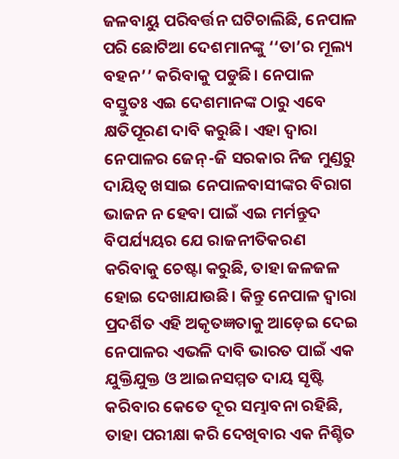ଜଳବାୟୁ ପରିବର୍ତ୍ତନ ଘଟିଚାଲିଛି, ନେପାଳ ପରି ଛୋଟିଆ ଦେଶମାନଙ୍କୁ ‘‘ତା’ର ମୂଲ୍ୟ ବହନ’’ କରିବାକୁ ପଡୁଛି। ନେପାଳ ବସ୍ତୁତଃ ଏଇ ଦେଶମାନଙ୍କ ଠାରୁ ଏବେ କ୍ଷତିପୂରଣ ଦାବି କରୁଛି। ଏହା ଦ୍ବାରା ନେପାଳର ଜେନ୍-ଜି ସରକାର ନିଜ ମୁଣ୍ଡରୁ ଦାୟିତ୍ବ ଖସାଇ ନେପାଳବାସୀଙ୍କର ବିରାଗ ଭାଜନ ନ ହେବା ପାଇଁ ଏଇ ମର୍ମନ୍ତୁଦ ବିପର୍ଯ୍ୟୟର ଯେ ରାଜନୀତିକରଣ କରିବାକୁ ଚେଷ୍ଟା କରୁଛି, ତାହା ଜଳଜଳ ହୋଇ ଦେଖାଯାଉଛି। କିନ୍ତୁ ନେପାଳ ଦ୍ବାରା ପ୍ରଦର୍ଶିତ ଏହି ଅକୃତଜ୍ଞତାକୁ ଆଡ଼େଇ ଦେଇ ନେପାଳର ଏଭଳି ଦାବି ଭାରତ ପାଇଁ ଏକ ଯୁକ୍ତିଯୁକ୍ତ ଓ ଆଇନସମ୍ମତ ଦାୟ ସୃଷ୍ଟି କରିବାର କେତେ ଦୂର ସମ୍ଭାବନା ରହିଛି, ତାହା ପରୀକ୍ଷା କରି ଦେଖିବାର ଏକ ନିଶ୍ଚିତ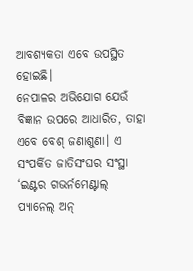ଆବଶ୍ୟକତା ଏବେ ଉପସ୍ଥିତ ହୋଇଛି।
ନେପାଳର ଅଭିଯୋଗ ଯେଉଁ ବିଜ୍ଞାନ ଉପରେ ଆଧାରିତ, ତାହା ଏବେ ବେଶ୍ ଜଣାଶୁଣା। ଏ ସଂପର୍କିତ ଜାତିସଂଘର ସଂସ୍ଥା ‘ଇଣ୍ଟର ଗଭର୍ନମେଣ୍ଟାଲ୍ ପ୍ୟାନେଲ୍ ଅନ୍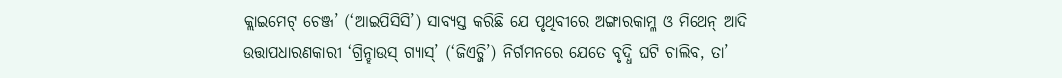କ୍ଲାଇମେଟ୍ ଚେଞ୍ଜ’ (‘ଆଇପିସିସି’) ସାବ୍ୟସ୍ତ କରିଛି ଯେ ପୃଥିବୀରେ ଅଙ୍ଗାରକାମ୍ଳ ଓ ମିଥେନ୍ ଆଦି ଉତ୍ତାପଧାରଣକାରୀ ‘ଗ୍ରିନ୍ହାଉସ୍ ଗ୍ୟାସ୍’ (‘ଜିଏଚ୍ଜି’) ନିର୍ଗମନରେ ଯେତେ ବୃଦ୍ଧି ଘଟି ଚାଲିବ, ତା’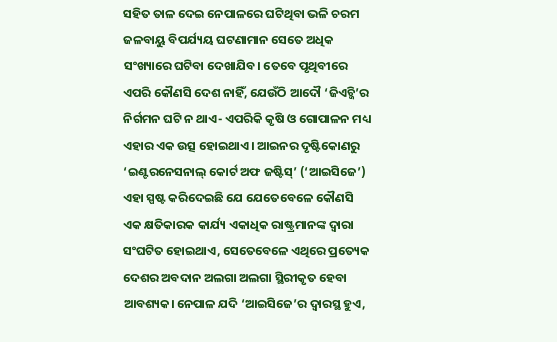ସହିତ ତାଳ ଦେଇ ନେପାଳରେ ଘଟିଥିବା ଭଳି ଚରମ ଜଳବାୟୁ ବିପର୍ଯ୍ୟୟ ଘଟଣାମାନ ସେତେ ଅଧିକ ସଂଖ୍ୟାରେ ଘଟିବା ଦେଖାଯିବ। ତେବେ ପୃଥିବୀରେ ଏପରି କୌଣସି ଦେଶ ନାହିଁ, ଯେଉଁଠି ଆଦୌ ‘ଜିଏଚ୍ଜି’ର ନିର୍ଗମନ ଘଟି ନ ଥାଏ- ଏପରିକି କୃଷି ଓ ଗୋପାଳନ ମଧ୍ୟ ଏହାର ଏକ ଉତ୍ସ ହୋଇଥାଏ। ଆଇନର ଦୃଷ୍ଟିକୋଣରୁ ‘ଇଣ୍ଟରନେସନାଲ୍ କୋର୍ଟ ଅଫ ଜଷ୍ଟିସ୍’ (‘ଆଇସିଜେ’) ଏହା ସ୍ପଷ୍ଟ କରିଦେଇଛି ଯେ ଯେତେବେଳେ କୌଣସି ଏକ କ୍ଷତିକାରକ କାର୍ଯ୍ୟ ଏକାଧିକ ରାଷ୍ଟ୍ରମାନଙ୍କ ଦ୍ବାରା ସଂଘଟିତ ହୋଇଥାଏ, ସେତେବେଳେ ଏଥିରେ ପ୍ରତ୍ୟେକ ଦେଶର ଅବଦାନ ଅଲଗା ଅଲଗା ସ୍ଥିରୀକୃତ ହେବା ଆବଶ୍ୟକ। ନେପାଳ ଯଦି ‘ଆଇସିଜେ’ର ଦ୍ବାରସ୍ଥ ହୁଏ,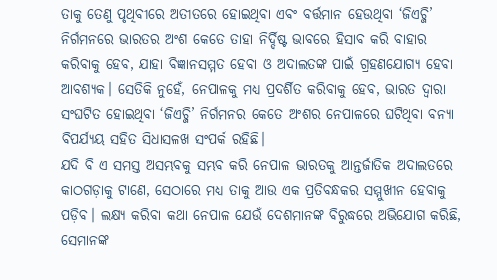ତାକୁ ତେଣୁ ପୃଥିବୀରେ ଅତୀତରେ ହୋଇଥିବା ଏବଂ ବର୍ତ୍ତମାନ ହେଉଥିବା ‘ଜିଏଚ୍ଜି’ ନିର୍ଗମନରେ ଭାରତର ଅଂଶ କେତେ ତାହା ନିର୍ଦ୍ଦିଷ୍ଟ ଭାବରେ ହିସାବ କରି ବାହାର କରିବାକୁ ହେବ, ଯାହା ବିଜ୍ଞାନସମ୍ମତ ହେବା ଓ ଅଦାଲତଙ୍କ ପାଇଁ ଗ୍ରହଣଯୋଗ୍ୟ ହେବା ଆବଶ୍ୟକ। ସେତିକି ନୁହେଁ, ନେପାଳକୁ ମଧ୍ୟ ପ୍ରଦର୍ଶିତ କରିବାକୁ ହେବ, ଭାରତ ଦ୍ବାରା ସଂଘଟିତ ହୋଇଥିବା ‘ଜିଏଚ୍ଜି’ ନିର୍ଗମନର କେତେ ଅଂଶର ନେପାଳରେ ଘଟିଥିବା ବନ୍ୟା ବିପର୍ଯ୍ୟୟ ସହିତ ସିଧାସଳଖ ସଂପର୍କ ରହିଛି।
ଯଦି ବି ଏ ସମସ୍ତ ଅସମ୍ଭବକୁ ସମ୍ଭବ କରି ନେପାଳ ଭାରତକୁ ଆନ୍ତର୍ଜାତିକ ଅଦାଲତରେ କାଠଗଡ଼ାକୁ ଟାଣେ, ସେଠାରେ ମଧ୍ୟ ତାକୁ ଆଉ ଏକ ପ୍ରତିବନ୍ଧକର ସମ୍ମୁଖୀନ ହେବାକୁ ପଡ଼ିବ। ଲକ୍ଷ୍ୟ କରିବା କଥା ନେପାଳ ଯେଉଁ ଦେଶମାନଙ୍କ ବିରୁଦ୍ଧରେ ଅଭିଯୋଗ କରିଛି, ସେମାନଙ୍କ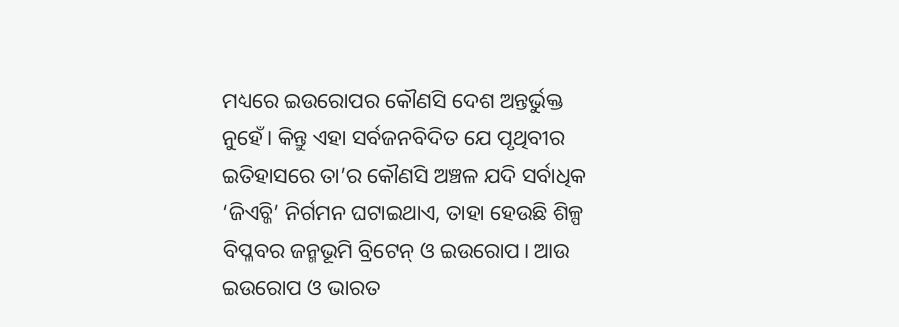ମଧ୍ୟରେ ଇଉରୋପର କୌଣସି ଦେଶ ଅନ୍ତର୍ଭୁକ୍ତ ନୁହେଁ। କିନ୍ତୁ ଏହା ସର୍ବଜନବିଦିତ ଯେ ପୃଥିବୀର ଇତିହାସରେ ତା’ର କୌଣସି ଅଞ୍ଚଳ ଯଦି ସର୍ବାଧିକ ‘ଜିଏଚ୍ଜି’ ନିର୍ଗମନ ଘଟାଇଥାଏ, ତାହା ହେଉଛି ଶିଳ୍ପ ବିପ୍ଳବର ଜନ୍ମଭୂମି ବ୍ରିଟେନ୍ ଓ ଇଉରୋପ। ଆଉ ଇଉରୋପ ଓ ଭାରତ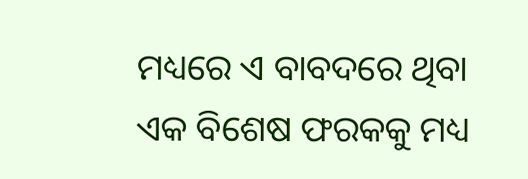ମଧ୍ୟରେ ଏ ବାବଦରେ ଥିବା ଏକ ବିଶେଷ ଫରକକୁ ମଧ୍ୟ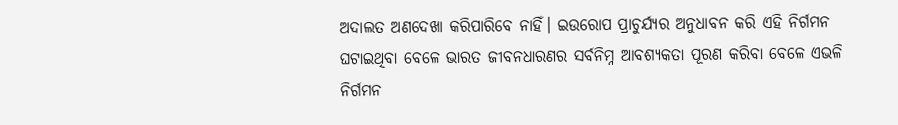ଅଦାଲତ ଅଣଦେଖା କରିପାରିବେ ନାହିଁ। ଇଉରୋପ ପ୍ରାଚୁର୍ଯ୍ୟର ଅନୁଧାବନ କରି ଏହି ନିର୍ଗମନ ଘଟାଇଥିବା ବେଳେ ଭାରତ ଜୀବନଧାରଣର ସର୍ବନିମ୍ନ ଆବଶ୍ୟକତା ପୂରଣ କରିବା ବେଳେ ଏଭଳି ନିର୍ଗମନ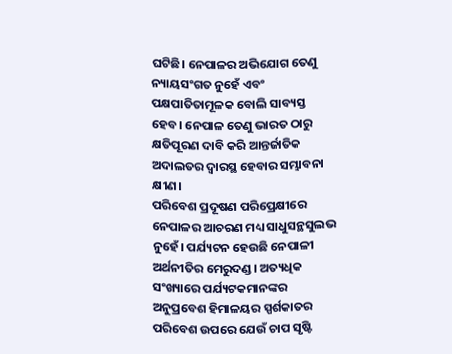ଘଟିଛି। ନେପାଳର ଅଭିଯୋଗ ତେଣୁ ନ୍ୟାୟସଂଗତ ନୁହେଁ ଏବଂ ପକ୍ଷପାତିତାମୂଳକ ବୋଲି ସାବ୍ୟସ୍ତ ହେବ। ନେପାଳ ତେଣୁ ଭାରତ ଠାରୁ କ୍ଷତିପୂରଣ ଦାବି କରି ଆନ୍ତର୍ଜାତିକ ଅଦାଲତର ଦ୍ବାରସ୍ଥ ହେବାର ସମ୍ଭାବନା କ୍ଷୀଣ।
ପରିବେଶ ପ୍ରଦୂଷଣ ପରିପ୍ରେକ୍ଷୀରେ ନେପାଳର ଆଚରଣ ମଧ୍ୟ ସାଧୁସନ୍ଥସୁଲଭ ନୁହେଁ। ପର୍ଯ୍ୟଟନ ହେଉଛି ନେପାଳୀ ଅର୍ଥନୀତିର ମେରୁଦଣ୍ଡ। ଅତ୍ୟଧିକ ସଂଖ୍ୟାରେ ପର୍ଯ୍ୟଟକମାନଙ୍କର ଅନୁପ୍ରବେଶ ହିମାଳୟର ସ୍ପର୍ଶକାତର ପରିବେଶ ଉପରେ ଯେଉଁ ଚାପ ସୃଷ୍ଟି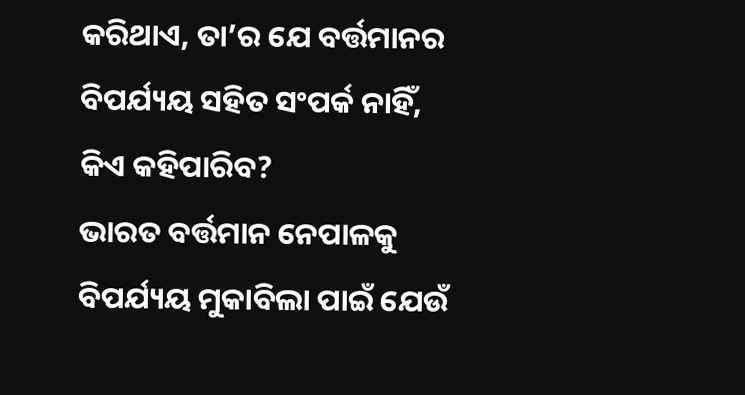କରିଥାଏ, ତା’ର ଯେ ବର୍ତ୍ତମାନର ବିପର୍ଯ୍ୟୟ ସହିତ ସଂପର୍କ ନାହିଁ, କିଏ କହିପାରିବ?
ଭାରତ ବର୍ତ୍ତମାନ ନେପାଳକୁ ବିପର୍ଯ୍ୟୟ ମୁକାବିଲା ପାଇଁ ଯେଉଁ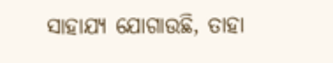ସାହାଯ୍ୟ ଯୋଗାଉଛି, ତାହା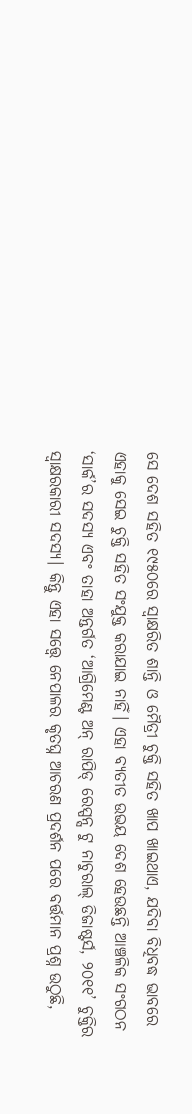ସେ ଦେଶ ସହିତ ୧୯୫୦ରେ ସ୍ବାକ୍ଷରିତ ଶାନ୍ତି ଓ ମୈତ୍ରୀ ଚୁକ୍ତି ସହିତ ଖାପ ଖାଇଥାଏ, ଯଦିବା ବିଧିବଦ୍ଧ ଭାବରେ ଏହାକୁ ସେଇ ଚୁକ୍ତି ସହିତ ସଂଯୁକ୍ତ କରାଯାଇ ନାହିଁ। ଏହା ବ୍ୟତୀତ ଉଭୟ ଦେଶ ହେଉଛନ୍ତି ଆଞ୍ଚଳିକ ସଂଗଠନ ‘ସାର୍କ’ର ସଦସ୍ୟ ଏବଂ ତାହା ଅନ୍ତର୍ଗତ ‘ଆଗ୍ରିମେଣ୍ଟ ଅନ୍ ରାପିଡ୍ ରେସ୍ପନ୍ସ ଟୁ ନାଚୁରାଲ୍ ଡିଜାଷ୍ଟର୍ସ, ୨୦୧୧’ ଚୁକ୍ତିର ସ୍ବାକ୍ଷରକାରୀ ସଦସ୍ୟ। କିନ୍ତୁ ଏହା ସତ୍ତ୍ବେ ନେପାଳର କୃତଘ୍ନ ଆଚରଣ ପ୍ରଦର୍ଶନ ପରେ ବର୍ତ୍ତମାନ ପ୍ରଶ୍ନ ଉଠୁଛି,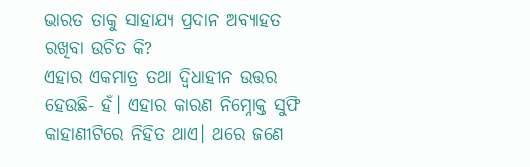ଭାରତ ତାକୁ ସାହାଯ୍ୟ ପ୍ରଦାନ ଅବ୍ୟାହତ ରଖିବା ଉଚିତ କି?
ଏହାର ଏକମାତ୍ର ତଥା ଦ୍ବିଧାହୀନ ଉତ୍ତର ହେଉଛି- ହଁ। ଏହାର କାରଣ ନିମ୍ନୋକ୍ତ ସୁଫି କାହାଣୀଟିରେ ନିହିତ ଥାଏ। ଥରେ ଜଣେ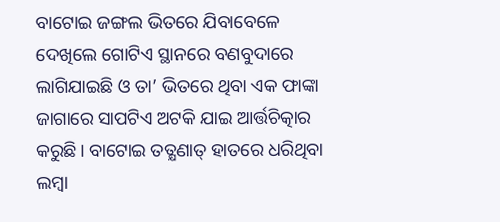ବାଟୋଇ ଜଙ୍ଗଲ ଭିତରେ ଯିବାବେଳେ ଦେଖିଲେ ଗୋଟିଏ ସ୍ଥାନରେ ବଣବୁଦାରେ ଲାଗିଯାଇଛି ଓ ତା’ ଭିତରେ ଥିବା ଏକ ଫାଙ୍କା ଜାଗାରେ ସାପଟିଏ ଅଟକି ଯାଇ ଆର୍ତ୍ତଚିତ୍କାର କରୁଛି। ବାଟୋଇ ତତ୍କ୍ଷଣାତ୍ ହାତରେ ଧରିଥିବା ଲମ୍ବା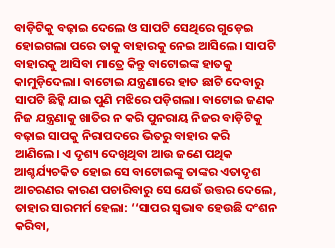ବାଡ଼ିଟିକୁ ବଢ଼ାଇ ଦେଲେ ଓ ସାପଟି ସେଥିରେ ଗୁଡ଼େଇ ହୋଇଗଲା ପରେ ତାକୁ ବାହାରକୁ ନେଇ ଆସିଲେ। ସାପଟି ବାହାରକୁ ଆସିବା ମାତ୍ରେ କିନ୍ତୁ ବାଟୋଇଙ୍କ ହାତକୁ କାମୁଡ଼ିଦେଲା। ବାଟୋଇ ଯନ୍ତ୍ରଣାରେ ହାତ ଛାଟି ଦେବାରୁ ସାପଟି ଛିଟ୍କି ଯାଇ ପୁଣି ମଝିରେ ପଡ଼ିଗଲା। ବାଟୋଇ ଜଣକ ନିଜ ଯନ୍ତ୍ରଣାକୁ ଖାତିର ନ କରି ପୁନରାୟ ନିଜର ବାଡ଼ିଟିକୁ ବଢ଼ାଇ ସାପକୁ ନିରାପଦରେ ଭିତରୁ ବାହାର କରି ଆଣିଲେ। ଏ ଦୃଶ୍ୟ ଦେଖିଥିବା ଆଉ ଜଣେ ପଥିକ ଆଶ୍ଚର୍ଯ୍ୟଚକିତ ହୋଇ ସେ ବାଟୋଇଙ୍କୁ ତାଙ୍କର ଏତାଦୃଶ ଆଚରଣର କାରଣ ପଚାରିବାରୁ ସେ ଯେଉଁ ଉତ୍ତର ଦେଲେ, ତାହାର ସାରମର୍ମ ହେଲା: ‘‘ସାପର ସ୍ବଭାବ ହେଉଛି ଦଂଶନ କରିବା,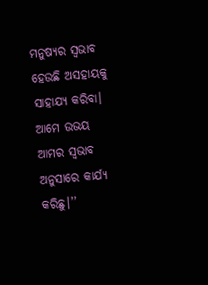ମନୁଷ୍ୟର ସ୍ବଭାବ ହେଉଛି ଅସହାୟକୁ ସାହାଯ୍ୟ କରିବା। ଆମେ ଉଭୟ ଆମର ସ୍ବଭାବ ଅନୁସାରେ କାର୍ଯ୍ୟ କରିଛୁ।’’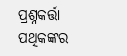ପ୍ରଶ୍ନକର୍ତ୍ତା ପଥିକଙ୍କର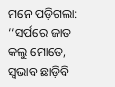ମନେ ପଡ଼ିଗଲା: ‘‘ସର୍ପରେ ଜାତ କଲୁ ମୋତେ, ସ୍ବଭାବ ଛାଡ଼ିବି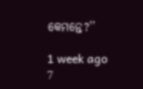କେମନ୍ତେ?’’

1 week ago
7